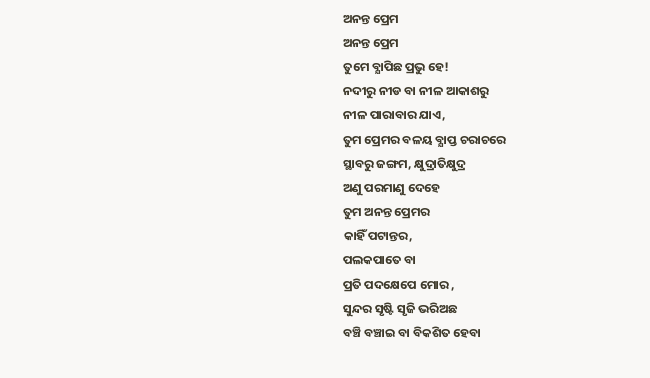ଅନନ୍ତ ପ୍ରେମ
ଅନନ୍ତ ପ୍ରେମ
ତୁମେ ବ୍ଯାପିଛ ପ୍ରଭୁ ହେ!
ନଦୀରୁ ନୀଡ ବା ନୀଳ ଆକାଶରୁ
ନୀଳ ପାରାବାର ଯାଏ,
ତୁମ ପ୍ରେମର ବଳୟ ବ୍ଯାପ୍ତ ଚରାଚରେ
ସ୍ଥାବରୁ ଜଙ୍ଗମ, କ୍ଷୁଦ୍ରାତିକ୍ଷୁଦ୍ର
ଅଣୁ ପରମାଣୁ ଦେହେ
ତୁମ ଅନନ୍ତ ପ୍ରେମର
କାହିଁ ପଟାନ୍ତର,
ପଲକପାତେ ବା
ପ୍ରତି ପଦକ୍ଷେପେ ମୋର ,
ସୁନ୍ଦର ସୃଷ୍ଟି ସୃଜି ଭରିଅଛ
ବଞ୍ଚି ବଞ୍ଚାଇ ବା ବିକଶିତ ହେବା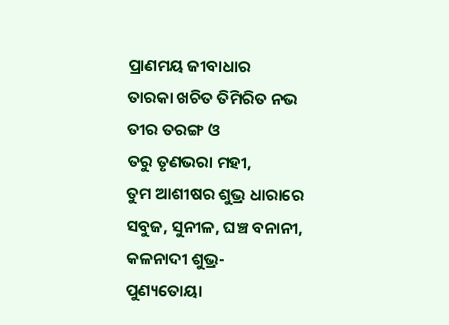ପ୍ରାଣମୟ ଜୀବାଧାର
ତାରକା ଖଚିତ ତିମିରିତ ନଭ
ତୀର ତରଙ୍ଗ ଓ
ତରୁ ତୃଣଭରା ମହୀ,
ତୁମ ଆଶୀଷର ଶୁଭ୍ର ଧାରାରେ
ସବୁଜ, ସୁନୀଳ, ଘଞ୍ଚ ବନାନୀ,
କଳନାଦୀ ଶୁଭ୍ର-
ପୁଣ୍ୟତୋୟା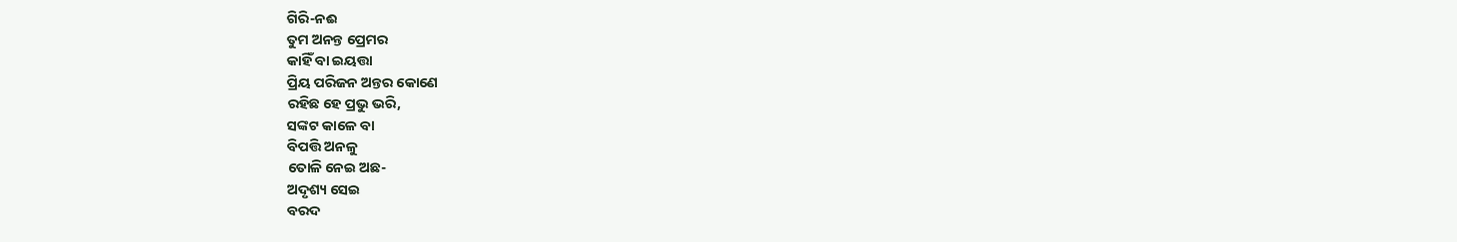ଗିରି-ନଈ
ତୁମ ଅନନ୍ତ ପ୍ରେମର
କାହିଁ ବା ଇୟତ୍ତା
ପ୍ରିୟ ପରିଜନ ଅନ୍ତର କୋଣେ
ରହିଛ ହେ ପ୍ରଭୁ ଭରି,
ସଙ୍କଟ କାଳେ ବା
ବିପତ୍ତି ଅନଳୁ
ତୋଳି ନେଇ ଅଛ-
ଅଦୃଶ୍ୟ ସେଇ
ବରଦ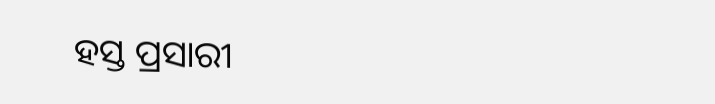ହସ୍ତ ପ୍ରସାରୀ